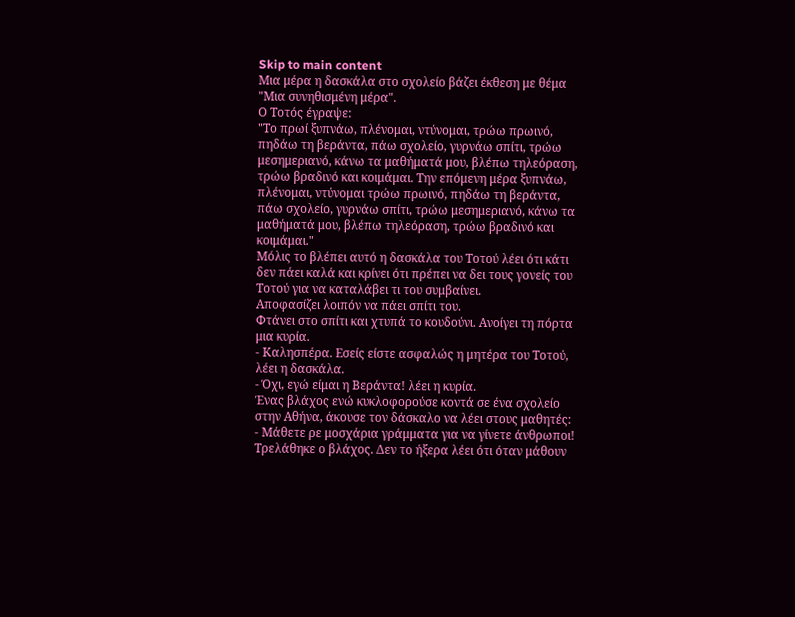Skip to main content
Μια μέρα η δασκάλα στο σχολείο βάζει έκθεση με θέμα "Μια συνηθισμένη μέρα".
Ο Τοτός έγραψε:
"Το πρωί ξυπνάω, πλένομαι, ντύνομαι, τρώω πρωινό, πηδάω τη βεράντα, πάω σχολείο, γυρνάω σπίτι, τρώω μεσημεριανό, κάνω τα μαθήματά μου, βλέπω τηλεόραση, τρώω βραδινό και κοιμάμαι. Την επόμενη μέρα ξυπνάω, πλένομαι, ντύνομαι τρώω πρωινό, πηδάω τη βεράντα, πάω σχολείο, γυρνάω σπίτι, τρώω μεσημεριανό, κάνω τα μαθήματά μου, βλέπω τηλεόραση, τρώω βραδινό και κοιμάμαι."
Μόλις το βλέπει αυτό η δασκάλα του Τοτού λέει ότι κάτι δεν πάει καλά και κρίνει ότι πρέπει να δει τους γονείς του Τοτού για να καταλάβει τι του συμβαίνει.
Αποφασίζει λοιπόν να πάει σπίτι του.
Φτάνει στο σπίτι και χτυπά το κουδούνι. Ανοίγει τη πόρτα μια κυρία.
- Καλησπέρα. Εσείς είστε ασφαλώς η μητέρα του Τοτού, λέει η δασκάλα.
- Όχι, εγώ είμαι η Βεράντα! λέει η κυρία.
Ένας βλάχος ενώ κυκλοφορούσε κοντά σε ένα σχολείο στην Αθήνα, άκουσε τον δάσκαλο να λέει στους μαθητές:
- Μάθετε ρε μοσχάρια γράμματα για να γίνετε άνθρωποι!
Τρελάθηκε ο βλάχος. Δεν το ήξερα λέει ότι όταν μάθουν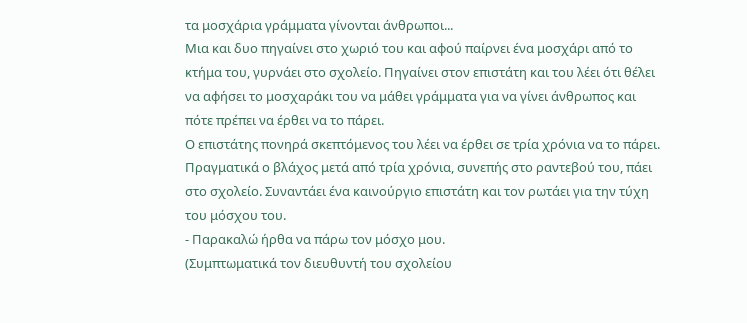τα μοσχάρια γράμματα γίνονται άνθρωποι...
Μια και δυο πηγαίνει στο χωριό του και αφού παίρνει ένα μοσχάρι από το κτήμα του, γυρνάει στο σχολείο. Πηγαίνει στον επιστάτη και του λέει ότι θέλει να αφήσει το μοσχαράκι του να μάθει γράμματα για να γίνει άνθρωπος και πότε πρέπει να έρθει να το πάρει.
Ο επιστάτης πονηρά σκεπτόμενος του λέει να έρθει σε τρία χρόνια να το πάρει.
Πραγματικά ο βλάχος μετά από τρία χρόνια, συνεπής στο ραντεβού του, πάει στο σχολείο. Συναντάει ένα καινούργιο επιστάτη και τον ρωτάει για την τύχη του μόσχου του.
- Παρακαλώ ήρθα να πάρω τον μόσχο μου.
(Συμπτωματικά τον διευθυντή του σχολείου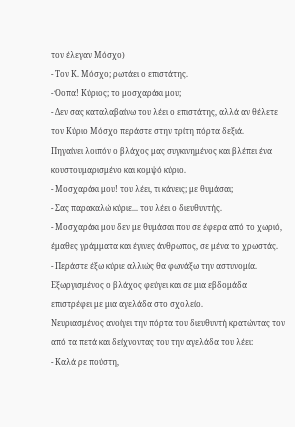τον έλεγαν Μόσχο)
- Τον Κ. Μόσχο; ρωτάει ο επιστάτης.
- Όοπα! Κύριος; το μοσχαράκι μου;
- Δεν σας καταλαβαίνω του λέει ο επιστάτης, αλλά αν θέλετε τον Κύριο Μόσχο περάστε στην τρίτη πόρτα δεξιά.
Πηγαίνει λοιπόν ο βλάχος μας συγκινημένος και βλέπει ένα κουστουμαρισμένο και κομψό κύριο.
- Μοσχαράκι μου! του λέει, τι κάνεις; με θυμάσαι;
- Σας παρακαλώ κύριε... του λέει ο διευθυντής.
- Μοσχαράκι μου δεν με θυμάσαι που σε έφερα από το χωριό, έμαθες γράμματα και έγινες άνθρωπος, σε μένα το χρωστάς.
- Περάστε έξω κύριε αλλιώς θα φωνάξω την αστυνομία.
Εξωργισμένος ο βλάχος φεύγει και σε μια εβδομάδα επιστρέφει με μια αγελάδα στο σχολείο.
Νευριασμένος ανοίγει την πόρτα του διευθυντή κρατώντας τον από τα πετά και δείχνοντας του την αγελάδα του λέει:
- Καλά ρε πούστη,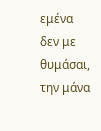εμένα δεν με θυμάσαι, την μάνα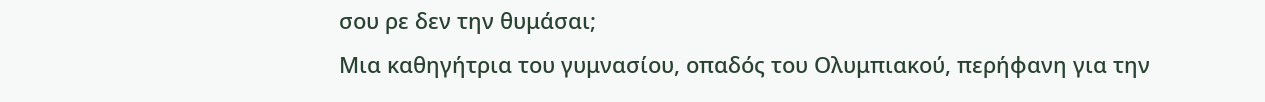σου ρε δεν την θυμάσαι;
Μια καθηγήτρια του γυμνασίου, οπαδός του Ολυμπιακού, περήφανη για την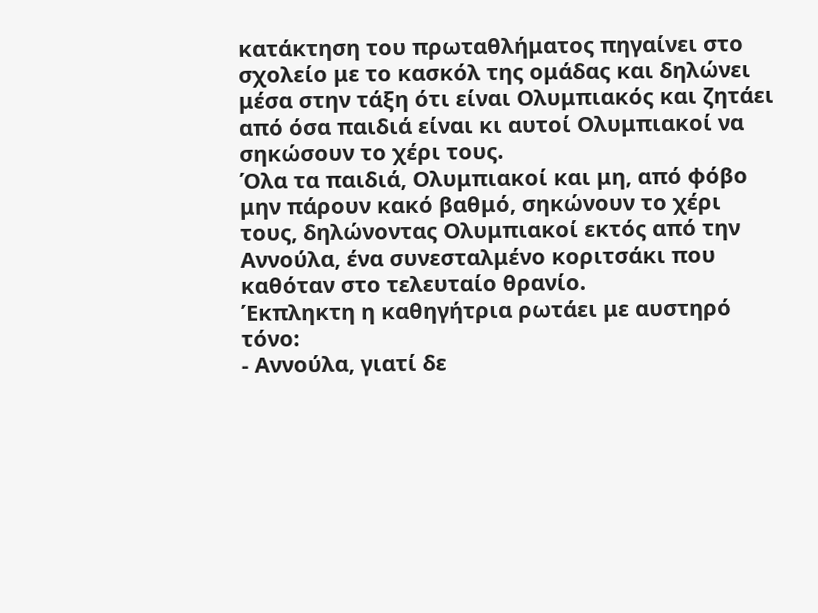κατάκτηση του πρωταθλήματος πηγαίνει στο σχολείο με το κασκόλ της ομάδας και δηλώνει μέσα στην τάξη ότι είναι Ολυμπιακός και ζητάει από όσα παιδιά είναι κι αυτοί Ολυμπιακοί να σηκώσουν το χέρι τους.
Όλα τα παιδιά, Ολυμπιακοί και μη, από φόβο μην πάρουν κακό βαθμό, σηκώνουν το χέρι τους, δηλώνοντας Ολυμπιακοί εκτός από την Αννούλα, ένα συνεσταλμένο κοριτσάκι που καθόταν στο τελευταίο θρανίο.
Έκπληκτη η καθηγήτρια ρωτάει με αυστηρό τόνο:
- Αννούλα, γιατί δε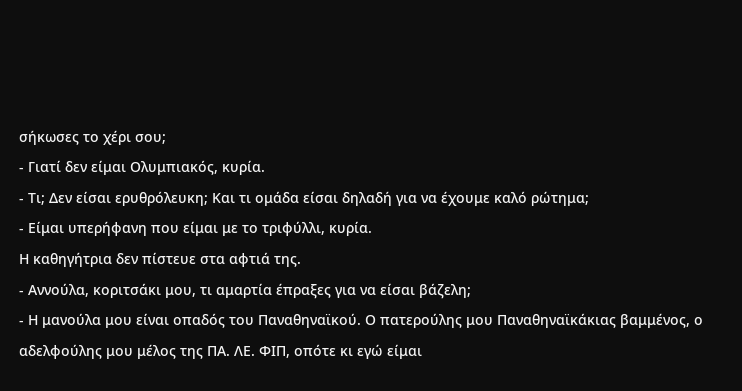σήκωσες το χέρι σου;
- Γιατί δεν είμαι Ολυμπιακός, κυρία.
- Τι; Δεν είσαι ερυθρόλευκη; Και τι ομάδα είσαι δηλαδή για να έχουμε καλό ρώτημα;
- Είμαι υπερήφανη που είμαι με το τριφύλλι, κυρία.
Η καθηγήτρια δεν πίστευε στα αφτιά της.
- Αννούλα, κοριτσάκι μου, τι αμαρτία έπραξες για να είσαι βάζελη;
- Η μανούλα μου είναι οπαδός του Παναθηναϊκού. Ο πατερούλης μου Παναθηναϊκάκιας βαμμένος, ο αδελφούλης μου μέλος της ΠΑ. ΛΕ. ΦΙΠ, οπότε κι εγώ είμαι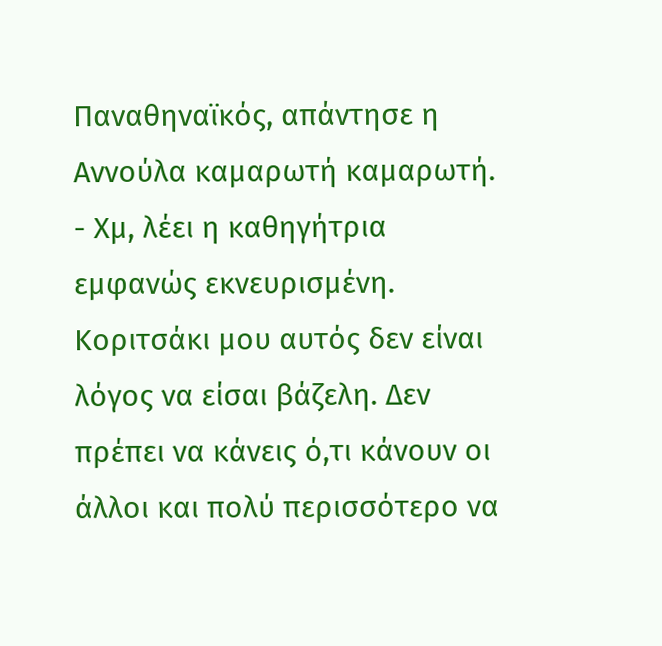Παναθηναϊκός, απάντησε η Αννούλα καμαρωτή καμαρωτή.
- Χμ, λέει η καθηγήτρια εμφανώς εκνευρισμένη. Κοριτσάκι μου αυτός δεν είναι λόγος να είσαι βάζελη. Δεν πρέπει να κάνεις ό,τι κάνουν οι άλλοι και πολύ περισσότερο να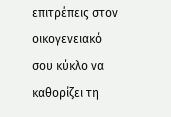επιτρέπεις στον οικογενειακό σου κύκλο να καθορίζει τη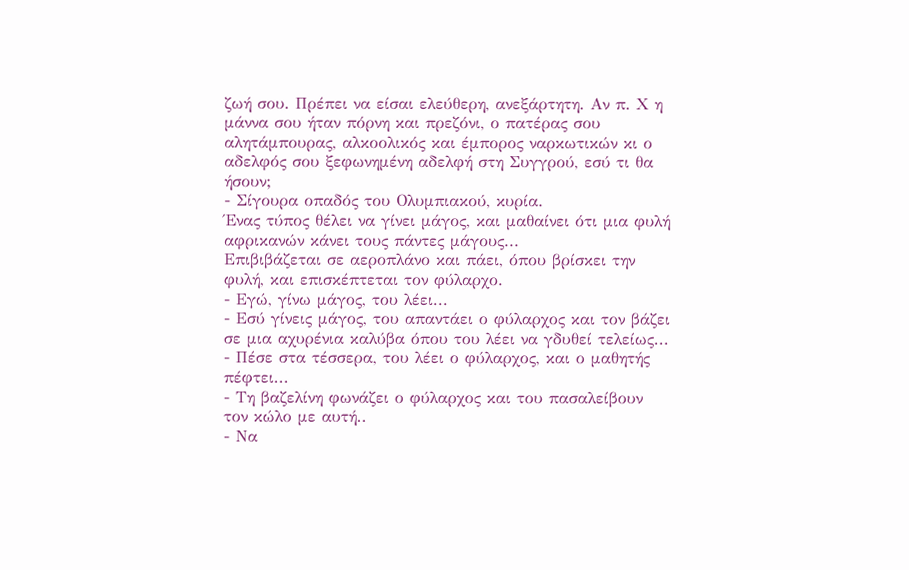ζωή σου. Πρέπει να είσαι ελεύθερη, ανεξάρτητη. Αν π. Χ η μάννα σου ήταν πόρνη και πρεζόνι, ο πατέρας σου αλητάμπουρας, αλκοολικός και έμπορος ναρκωτικών κι ο αδελφός σου ξεφωνημένη αδελφή στη Συγγρού, εσύ τι θα ήσουν;
- Σίγουρα οπαδός του Ολυμπιακού, κυρία.
Ένας τύπος θέλει να γίνει μάγος, και μαθαίνει ότι μια φυλή αφρικανών κάνει τους πάντες μάγους...
Επιβιβάζεται σε αεροπλάνο και πάει, όπου βρίσκει την φυλή, και επισκέπτεται τον φύλαρχο.
- Εγώ, γίνω μάγος, του λέει...
- Εσύ γίνεις μάγος, του απαντάει ο φύλαρχος και τον βάζει σε μια αχυρένια καλύβα όπου του λέει να γδυθεί τελείως...
- Πέσε στα τέσσερα, του λέει ο φύλαρχος, και ο μαθητής πέφτει...
- Τη βαζελίνη φωνάζει ο φύλαρχος και του πασαλείβουν τον κώλο με αυτή..
- Να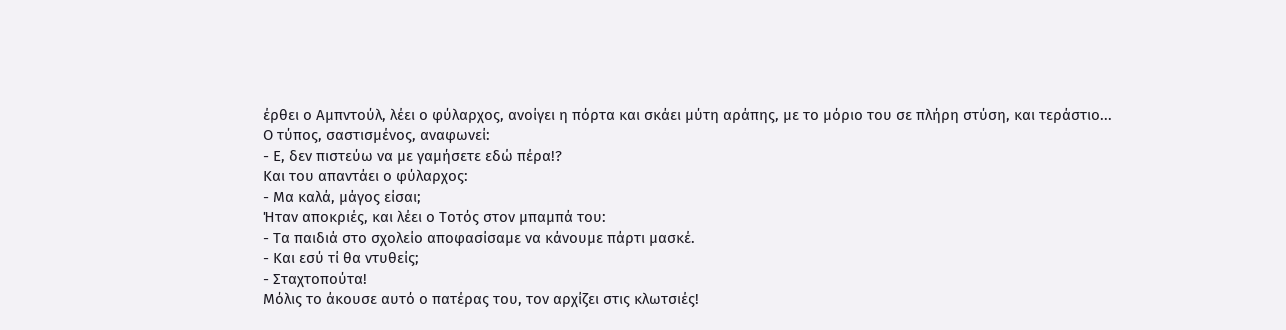έρθει ο Αμπντούλ, λέει ο φύλαρχος, ανοίγει η πόρτα και σκάει μύτη αράπης, με το μόριο του σε πλήρη στύση, και τεράστιο...
Ο τύπος, σαστισμένος, αναφωνεί:
- Ε, δεν πιστεύω να με γαμήσετε εδώ πέρα!?
Και του απαντάει ο φύλαρχος:
- Μα καλά, μάγος είσαι;
Ήταν αποκριές, και λέει ο Τοτός στον μπαμπά του:
- Τα παιδιά στο σχολείο αποφασίσαμε να κάνουμε πάρτι μασκέ.
- Και εσύ τί θα ντυθείς;
- Σταχτοπούτα!
Μόλις το άκουσε αυτό ο πατέρας του, τον αρχίζει στις κλωτσιές!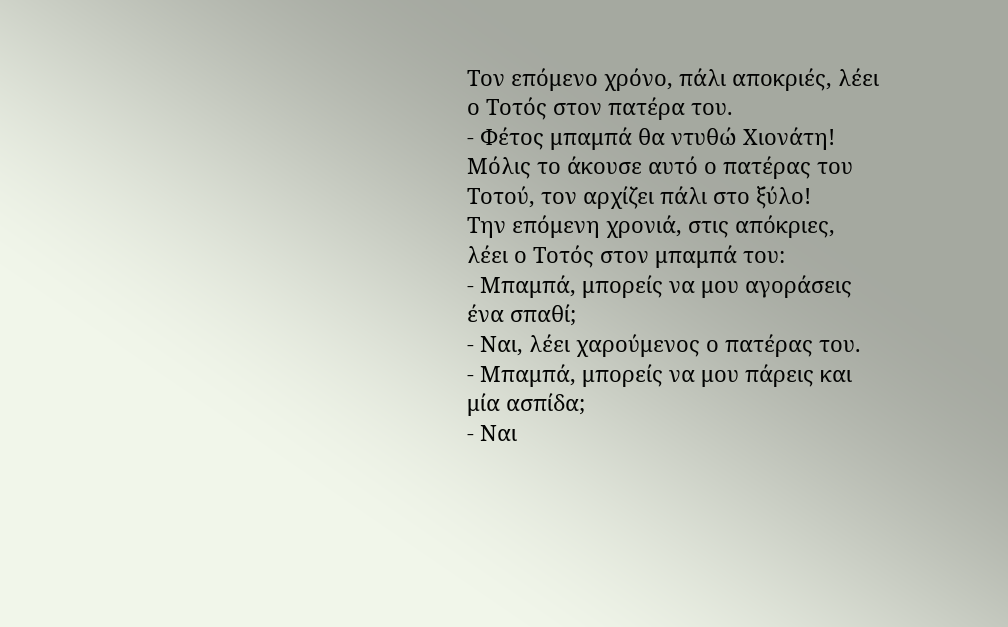Τον επόμενο χρόνο, πάλι αποκριές, λέει ο Tοτός στον πατέρα του.
- Φέτος μπαμπά θα ντυθώ Χιονάτη!
Μόλις το άκουσε αυτό ο πατέρας του Τοτού, τον αρχίζει πάλι στο ξύλο!
Την επόμενη χρονιά, στις απόκριες, λέει ο Τοτός στον μπαμπά του:
- Μπαμπά, μπορείς να μου αγοράσεις ένα σπαθί;
- Ναι, λέει χαρούμενος ο πατέρας του.
- Μπαμπά, μπορείς να μου πάρεις και μία ασπίδα;
- Ναι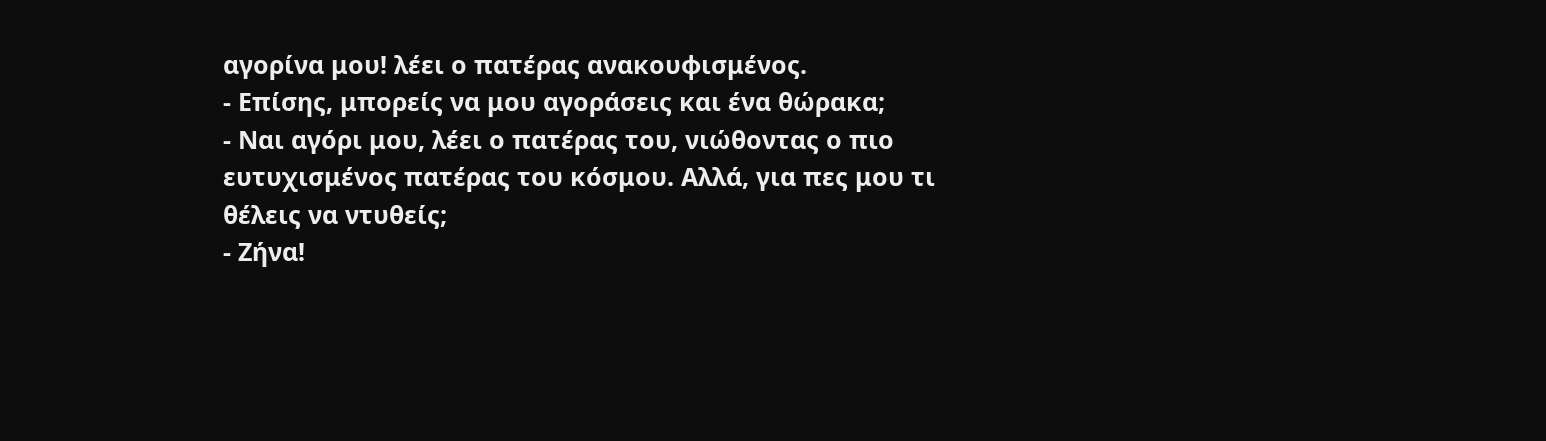αγορίνα μου! λέει ο πατέρας ανακουφισμένος.
- Επίσης, μπορείς να μου αγοράσεις και ένα θώρακα;
- Ναι αγόρι μου, λέει ο πατέρας του, νιώθοντας ο πιο ευτυχισμένος πατέρας του κόσμου. Αλλά, για πες μου τι θέλεις να ντυθείς;
- Ζήνα!